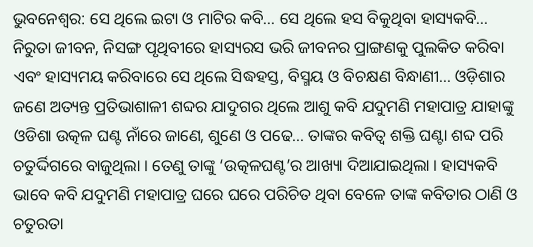ଭୁବନେଶ୍ବର: ସେ ଥିଲେ ଇଟା ଓ ମାଟିର କବି... ସେ ଥିଲେ ହସ ବିକୁଥିବା ହାସ୍ୟକବି... ନିରୁତା ଜୀବନ, ନିସଙ୍ଗ ପୃଥିବୀରେ ହାସ୍ୟରସ ଭରି ଜୀବନର ପ୍ରାଙ୍ଗଣକୁ ପୁଲକିତ କରିବା ଏବଂ ହାସ୍ୟମୟ କରିବାରେ ସେ ଥିଲେ ସିଦ୍ଧହସ୍ତ, ବିସ୍ମୟ ଓ ବିଚକ୍ଷଣ ବିନ୍ଧାଣୀ... ଓଡ଼ିଶାର ଜଣେ ଅତ୍ୟନ୍ତ ପ୍ରତିଭାଶାଳୀ ଶବ୍ଦର ଯାଦୁଗର ଥିଲେ ଆଶୁ କବି ଯଦୁମଣି ମହାପାତ୍ର ଯାହାଙ୍କୁ ଓଡିଶା ଉତ୍କଳ ଘଣ୍ଟ ନାଁରେ ଜାଣେ, ଶୁଣେ ଓ ପଢେ... ତାଙ୍କର କବିତ୍ୱ ଶକ୍ତି ଘଣ୍ଟା ଶବ୍ଦ ପରି ଚତୁର୍ଦ୍ଦିଗରେ ବାଜୁଥିଲା । ତେଣୁ ତାଙ୍କୁ ‘ଉତ୍କଳଘଣ୍ଟ’ର ଆଖ୍ୟା ଦିଆଯାଇଥିଲା । ହାସ୍ୟକବି ଭାବେ କବି ଯଦୁମଣି ମହାପାତ୍ର ଘରେ ଘରେ ପରିଚିତ ଥିବା ବେଳେ ତାଙ୍କ କବିତାର ଠାଣି ଓ ଚତୁରତା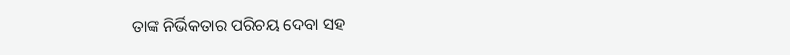ତାଙ୍କ ନିର୍ଭିକତାର ପରିଚୟ ଦେବା ସହ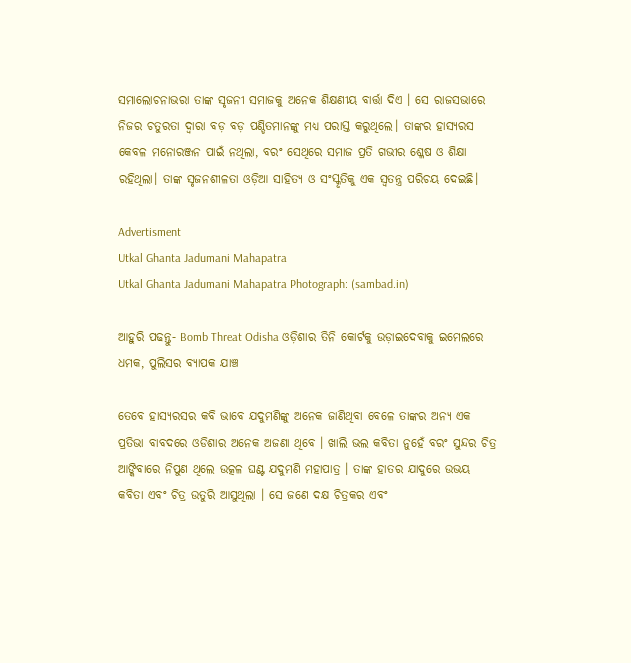ସମାଲୋଚନାଭରା ତାଙ୍କ ସୃଜନୀ ସମାଜକୁ ଅନେକ ଶିକ୍ଷଣୀୟ ବାର୍ତ୍ତା ଦିଏ । ସେ ରାଜସଭାରେ ନିଜର ଚତୁରତା ଦ୍ୱାରା ବଡ଼ ବଡ଼ ପଣ୍ଡିତମାନଙ୍କୁ ମଧ୍ୟ ପରାସ୍ତ କରୁଥିଲେ। ତାଙ୍କର ହାସ୍ୟରସ କେବଳ ମନୋରଞ୍ଜନ ପାଇଁ ନଥିଲା, ବରଂ ସେଥିରେ ସମାଜ ପ୍ରତି ଗଭୀର ଶ୍ଳେଷ ଓ ଶିକ୍ଷା ରହିଥିଲା। ତାଙ୍କ ସୃଜନଶୀଳତା ଓଡ଼ିଆ ସାହିତ୍ୟ ଓ ସଂସ୍କୃତିକୁ ଏକ ସ୍ୱତନ୍ତ୍ର ପରିଚୟ ଦେଇଛି।

Advertisment
Utkal Ghanta Jadumani Mahapatra
Utkal Ghanta Jadumani Mahapatra Photograph: (sambad.in)

ଆହୁରି ପଢନ୍ତୁ- Bomb Threat Odisha ଓଡ଼ିଶାର ତିନି କୋର୍ଟକୁ ଉଡ଼ାଇଦେବାକୁ ଇମେଲରେ ଧମକ, ପୁଲିସର ବ୍ୟାପକ ଯାଞ୍ଚ

ତେବେ ହାସ୍ୟରସର କବି ଭାବେ ଯଦୁମଣିଙ୍କୁ ଅନେକ ଜାଣିଥିବା ବେଳେ ତାଙ୍କର ଅନ୍ୟ ଏକ ପ୍ରତିଭା ବାବଦରେ ଓଡିଶାର ଅନେକ ଅଜଣା ଥିବେ । ଖାଲି ଭଲ କବିତା ନୁହେଁ ବରଂ ସୁନ୍ଦର ଚିତ୍ର ଆଙ୍କିବାରେ ନିପୁଣ ଥିଲେ ଉତ୍କଳ ଘଣ୍ଟ ଯଦୁମଣି ମହାପାତ୍ର । ତାଙ୍କ ହାତର ଯାଦୁରେ ଉଭୟ କବିତା ଏବଂ ଚିତ୍ର ଉତୁରି ଆସୁଥିଲା । ସେ ଜଣେ ଦକ୍ଷ ଚିତ୍ରକର ଏବଂ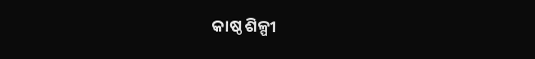କାଷ୍ଠ ଶିଳ୍ପୀ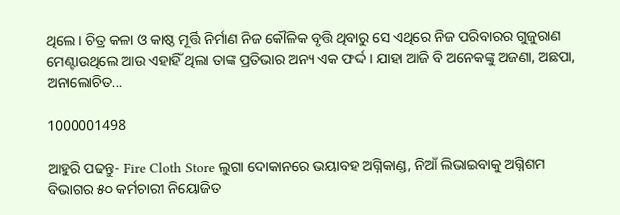ଥିଲେ। ଚିତ୍ର କଳା ଓ କାଷ୍ଠ ମୂର୍ତ୍ତି ନିର୍ମାଣ ନିଜ କୌଳିକ ବୃତ୍ତି ଥିବାରୁ ସେ ଏଥିରେ ନିଜ ପରିବାରର ଗୁଜୁରାଣ ମେଣ୍ଟାଉଥିଲେ ଆଉ ଏହାହିଁ ଥିଲା ତାଙ୍କ ପ୍ରତିଭାର ଅନ୍ୟ ଏକ ଫର୍ଦ୍ଦ । ଯାହା ଆଜି ବି ଅନେକଙ୍କୁ ଅଜଣା, ଅଛପା, ଅନାଲୋଚିତ...

1000001498

ଆହୁରି ପଢନ୍ତୁ- Fire Cloth Store ଲୁଗା ଦୋକାନରେ ଭୟାବହ ଅଗ୍ନିକାଣ୍ଡ, ନିଆଁ ଲିଭାଇବାକୁ ଅଗ୍ନିଶମ ବିଭାଗର ୫୦ କର୍ମଚାରୀ ନିୟୋଜିତ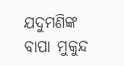ଯଦୁମଣିଙ୍କ ବାପା ମୁକୁନ୍ଦ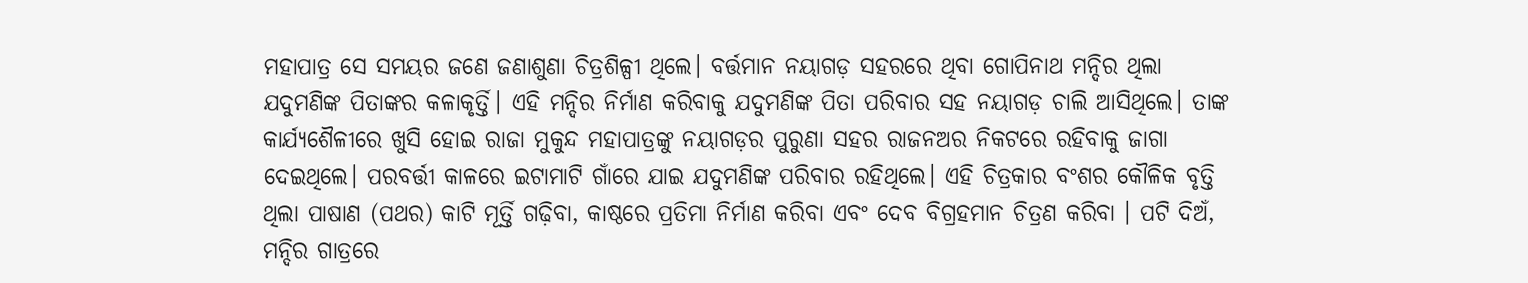ମହାପାତ୍ର ସେ ସମୟର ଜଣେ ଜଣାଶୁଣା ଚିତ୍ରଶିଳ୍ପୀ ଥିଲେ। ବର୍ତ୍ତମାନ ନୟାଗଡ଼ ସହରରେ ଥିବା ଗୋପିନାଥ ମନ୍ଦିର ଥିଲା ଯଦୁମଣିଙ୍କ ପିତାଙ୍କର କଳାକୃର୍ତ୍ତି। ଏହି ମନ୍ଦିର ନିର୍ମାଣ କରିବାକୁ ଯଦୁମଣିଙ୍କ ପିତା ପରିବାର ସହ ନୟାଗଡ଼ ଚାଲି ଆସିଥିଲେ। ତାଙ୍କ କାର୍ଯ୍ୟଶୈଳୀରେ ଖୁସି ହୋଇ ରାଜା ମୁକୁନ୍ଦ ମହାପାତ୍ରଙ୍କୁ ନୟାଗଡ଼ର ପୁରୁଣା ସହର ରାଜନଅର ନିକଟରେ ରହିବାକୁ ଜାଗା ଦେଇଥିଲେ। ପରବର୍ତ୍ତୀ କାଳରେ ଇଟାମାଟି ଗାଁରେ ଯାଇ ଯଦୁମଣିଙ୍କ ପରିବାର ରହିଥିଲେ। ଏହି ଚିତ୍ରକାର ବଂଶର କୌଳିକ ବୃତ୍ତି ଥିଲା ପାଷାଣ (ପଥର) କାଟି ମୂର୍ତ୍ତି ଗଢ଼ିବା, କାଷ୍ଠରେ ପ୍ରତିମା ନିର୍ମାଣ କରିବା ଏବଂ ଦେବ ବିଗ୍ରହମାନ ଚିତ୍ରଣ କରିବା । ପଟି ଦିଅଁ, ମନ୍ଦିର ଗାତ୍ରରେ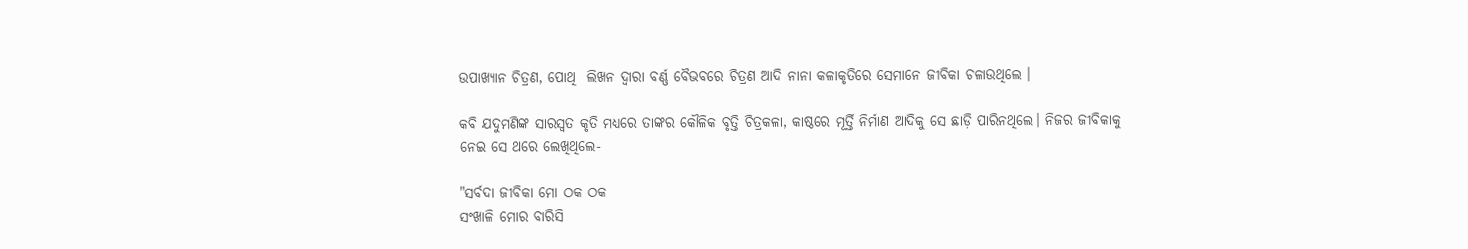ଉପାଖ୍ୟାନ ଚିତ୍ରଣ, ପୋଥି  ଲିଖନ ଦ୍ୱାରା ବର୍ଣ୍ଣ ବୈଭବରେ ଚିତ୍ରଣ ଆଦି ନାନା କଳାକୃତିରେ ସେମାନେ ଜୀବିକା ଚଳାଉଥିଲେ ।

କବି ଯଦୁମଣିଙ୍କ ସାରସ୍ଵତ କୃତି ମଧ୍ୟରେ ତାଙ୍କର କୌଳିକ ବୃତ୍ତି ଚିତ୍ରକଳା, କାଷ୍ଠରେ ମୂର୍ତ୍ତି ନିର୍ମାଣ ଆଦିକୁ ସେ ଛାଡ଼ି ପାରିନଥିଲେ। ନିଜର ଜୀବିକାକୁ ନେଇ ସେ ଥରେ ଲେଖିଥିଲେ-

"ସର୍ବଦା ଜୀବିକା ମୋ ଠକ ଠକ
ସଂଖାଳି ମୋର ବାରିସି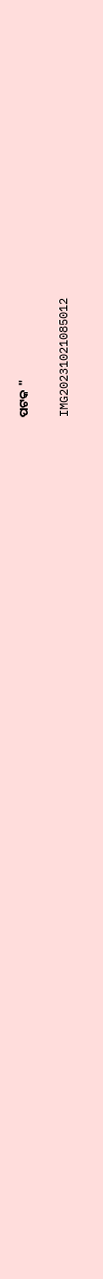ପଟକ "

IMG20231021085012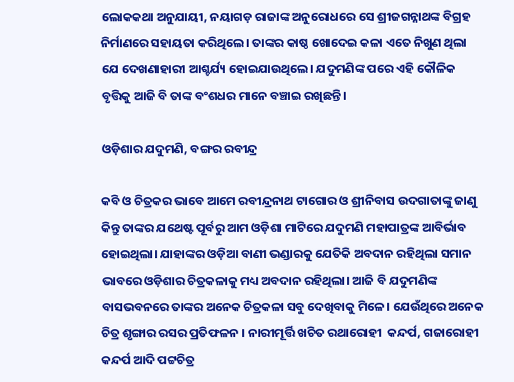ଲୋକକଥା ଅନୁଯାୟୀ, ନୟାଗଡ଼ ରାଜାଙ୍କ ଅନୁରୋଧରେ ସେ ଶ୍ରୀଜଗନ୍ନାଥଙ୍କ ବିଗ୍ରହ ନିର୍ମାଣରେ ସହାୟତା କରିଥିଲେ। ତାଙ୍କର କାଷ୍ଠ ଖୋଦେଇ କଳା ଏତେ ନିଖୁଣ ଥିଲା ଯେ ଦେଖଣାହାରୀ ଆଶ୍ଚର୍ଯ୍ୟ ହୋଇଯାଉଥିଲେ। ଯଦୁମଣିଙ୍କ ପରେ ଏହି କୌଳିକ ବୃତ୍ତିକୁ ଆଜି ବି ତାଙ୍କ ବଂଶଧର ମାନେ ବଞ୍ଚାଇ ରଖିଛନ୍ତି।

ଓଡ଼ିଶାର ଯଦୁମଣି, ବଙ୍ଗର ରବୀନ୍ଦ୍ର

କବି ଓ ଚିତ୍ରକର ଭାବେ ଆମେ ରବୀନ୍ଦ୍ରନାଥ ଟାଗୋର ଓ ଶ୍ରୀନିବାସ ଉଦଗାତାଙ୍କୁ ଜାଣୁ କିନ୍ତୁ ତାଙ୍କର ଯଥେଷ୍ଟ ପୂର୍ବରୁ ଆମ ଓଡ଼ିଶା ମାଟିରେ ଯଦୁମଣି ମହାପାତ୍ରଙ୍କ ଆବିର୍ଭାବ ହୋଇଥିଲା। ଯାହାଙ୍କର ଓଡ଼ିଆ ବାଣୀ ଭଣ୍ଡାରକୁ ଯେତିକି ଅବଦାନ ରହିଥିଲା ସମାନ ଭାବରେ ଓଡ଼ିଶାର ଚିତ୍ରକଳାକୁ ମଧ୍ୟ ଅବଦାନ ରହିଥିଲା। ଆଜି ବି ଯଦୁମଣିଙ୍କ ବାସଭବନରେ ତାଙ୍କର ଅନେକ ଚିତ୍ରକଳା ସବୁ ଦେଖିବାକୁ ମିଳେ। ଯେଉଁଥିରେ ଅନେକ ଚିତ୍ର ଶୃଙ୍ଗାର ରସର ପ୍ରତିଫଳନ । ନାରୀମୂର୍ତ୍ତି ଖଚିତ ରଥାରୋହୀ  କନ୍ଦର୍ପ, ଗଜାରୋହୀ କନ୍ଦର୍ପ ଆଦି ପଟ୍ଟଚିତ୍ର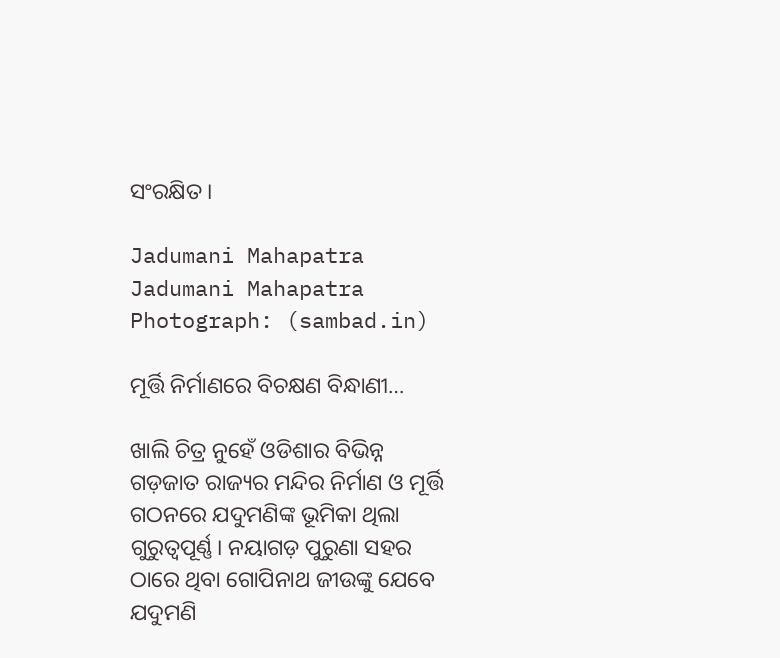ସଂରକ୍ଷିତ ।

Jadumani Mahapatra
Jadumani Mahapatra Photograph: (sambad.in)

ମୂର୍ତ୍ତି ନିର୍ମାଣରେ ବିଚକ୍ଷଣ ବିନ୍ଧାଣୀ…

ଖାଲି ଚିତ୍ର ନୁହେଁ ଓଡିଶାର ବିଭିନ୍ନ ଗଡ଼ଜାତ ରାଜ୍ୟର ମନ୍ଦିର ନିର୍ମାଣ ଓ ମୂର୍ତ୍ତି ଗଠନରେ ଯଦୁମଣିଙ୍କ ଭୂମିକା ଥିଲା ଗୁରୁତ୍ୱପୂର୍ଣ୍ଣ। ନୟାଗଡ଼ ପୁରୁଣା ସହର ଠାରେ ଥିବା ଗୋପିନାଥ ଜୀଉଙ୍କୁ ଯେବେ ଯଦୁମଣି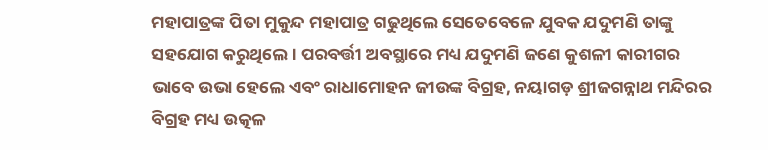ମହାପାତ୍ରଙ୍କ ପିତା ମୁକୁନ୍ଦ ମହାପାତ୍ର ଗଢୁଥିଲେ ସେତେବେଳେ ଯୁବକ ଯଦୁମଣି ତାଙ୍କୁ ସହଯୋଗ କରୁଥିଲେ। ପରବର୍ତ୍ତୀ ଅବସ୍ଥାରେ ମଧ୍ୟ ଯଦୁମଣି ଜଣେ କୁଶଳୀ କାରୀଗର ଭାବେ ଉଭା ହେଲେ ଏବଂ ରାଧାମୋହନ ଜୀଉଙ୍କ ବିଗ୍ରହ, ନୟାଗଡ଼ ଶ୍ରୀଜଗନ୍ନାଥ ମନ୍ଦିରର ବିଗ୍ରହ ମଧ୍ୟ ଉତ୍କଳ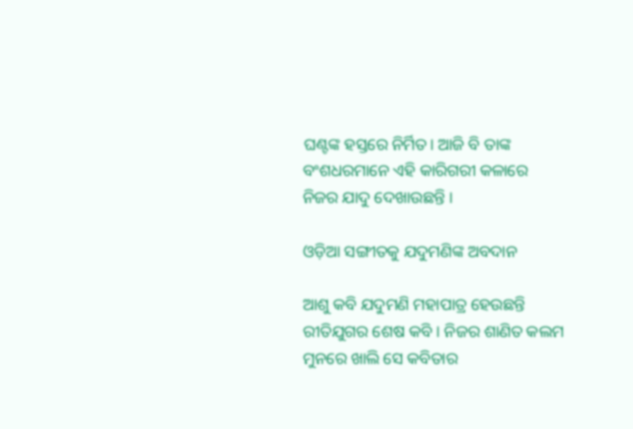ଘଣ୍ଟଙ୍କ ହସ୍ତରେ ନିର୍ମିତ। ଆଜି ବି ତାଙ୍କ ବଂଶଧରମାନେ ଏହି କାରିଗରୀ କଳାରେ ନିଜର ଯାଦୁ ଦେଖାଉଛନ୍ତି ।

ଓଡ଼ିଆ ସଙ୍ଗୀତକୁ ଯଦୁମଣିଙ୍କ ଅବଦାନ

ଆଶୁ କବି ଯଦୁମଣି ମହାପାତ୍ର ହେଉଛନ୍ତି ରୀତିଯୁଗର ଶେଷ କବି । ନିଜର ଶାଣିତ କଲମ ମୁନରେ ଖାଲି ସେ କବିତାର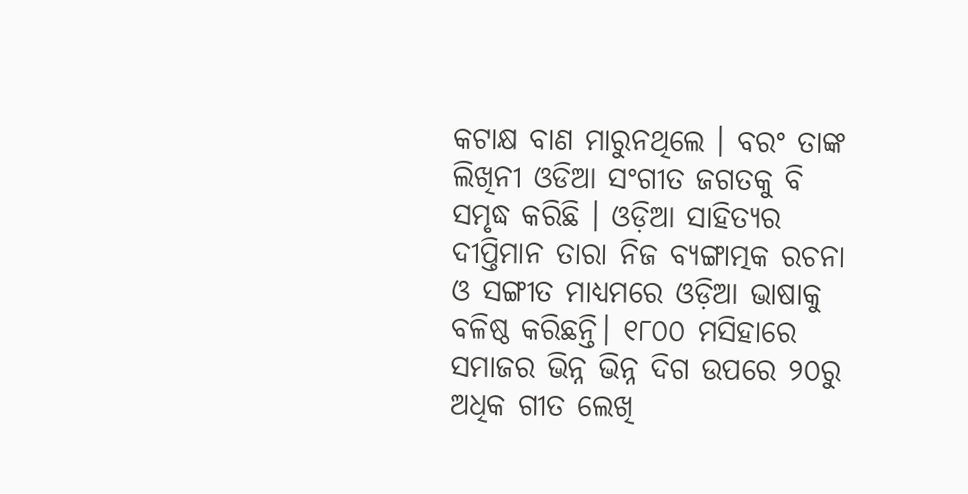କଟାକ୍ଷ ବାଣ ମାରୁନଥିଲେ । ବରଂ ତାଙ୍କ ଲିଖିନୀ ଓଡିଆ ସଂଗୀତ ଜଗତକୁ ବି ସମୃଦ୍ଧ କରିଛି । ଓଡ଼ିଆ ସାହିତ୍ୟର ଦୀପ୍ତିମାନ ତାରା ନିଜ ବ୍ୟଙ୍ଗାତ୍ମକ ରଚନା ଓ ସଙ୍ଗୀତ ମାଧ୍ୟମରେ ଓଡ଼ିଆ ଭାଷାକୁ ବଳିଷ୍ଠ କରିଛନ୍ତି। ୧୮୦୦ ମସିହାରେ ସମାଜର ଭିନ୍ନ ଭିନ୍ନ ଦିଗ ଉପରେ ୨୦ରୁ ଅଧିକ ଗୀତ ଲେଖି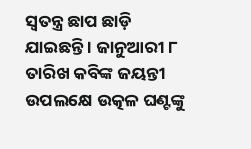ସ୍ବତନ୍ତ୍ର ଛାପ ଛାଡ଼ି ଯାଇଛନ୍ତି । ଜାନୁଆରୀ ୮ ତାରିଖ କବିଙ୍କ ଜୟନ୍ତୀ ଉପଲକ୍ଷେ ଉତ୍କଳ ଘଣ୍ଟଙ୍କୁ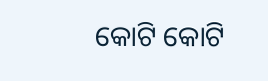କୋଟି କୋଟି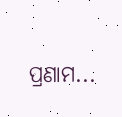ପ୍ରଣାମ...